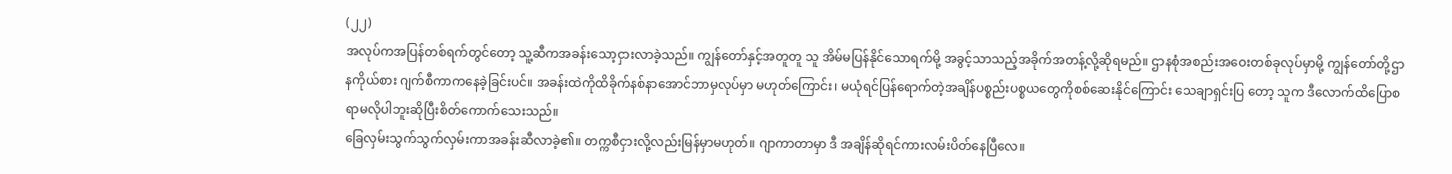(၂၂)
အလုပ်ကအပြန်တစ်ရက်တွင်တော့ သူ့ဆီကအခန်းသော့ငှားလာခဲ့သည်။ ကျွန်တော်နှင့်အတူတူ သူ အိမ်မပြန်နိုင်သောရက်မို့ အခွင့်သာသည့်အခိုက်အတန့်လို့ဆိုရမည်။ ဌာနစုံအစည်းအဝေးတစ်ခုလုပ်မှာမို့ ကျွန်တော်တို့ဌာနကိုယ်စား ဂျက်စီကာကနေခဲ့ခြင်းပင်။ အခန်းထဲကိုထိခိုက်နစ်နာအောင်ဘာမှလုပ်မှာ မဟုတ်ကြောင်း၊ မယုံရင်ပြန်ရောက်တဲ့အချိန်ပစ္စည်းပစ္စယတွေကိုစစ်ဆေးနိုင်ကြောင်း သေချာရှင်းပြ တော့ သူက ဒီလောက်ထိပြောစရာမလိုပါဘူးဆိုပြီးစိတ်ကောက်သေးသည်။
ခြေလှမ်းသွက်သွက်လှမ်းကာအခန်းဆီလာခဲ့၏။ တက္ကစီငှားလို့လည်းမြန်မှာမဟုတ်။ ဂျာကာတာမှာ ဒီ အချိန်ဆိုရင်ကားလမ်းပိတ်နေပြီလေ။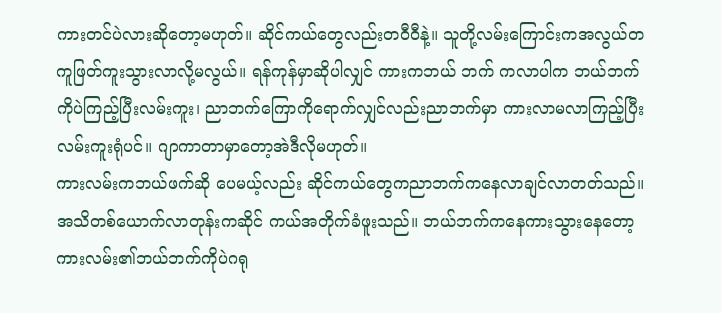ကားတင်ပဲလားဆိုတော့မဟုတ်။ ဆိုင်ကယ်တွေလည်းတဝီဝီနဲ့။ သူတို့လမ်းကြောင်းကအလွယ်တကူဖြတ်ကူးသွားလာလို့မလွယ်။ ရန်ကုန်မှာဆိုပါလျှင် ကားကဘယ် ဘက် ကလာပါက ဘယ်ဘက်ကိုပဲကြည့်ပြီးလမ်းကူး၊ ညာဘက်ကြောကိုရောက်လျှင်လည်းညာဘက်မှာ ကားလာမလာကြည့်ပြီးလမ်းကူးရုံပင်။ ဂျာကာတာမှာတော့အဲဒီလိုမဟုတ်။
ကားလမ်းကဘယ်ဖက်ဆို ပေမယ့်လည်း ဆိုင်ကယ်တွေကညာဘက်ကနေလာချင်လာတတ်သည်။ အသိတစ်ယောက်လာတုန်းကဆိုင် ကယ်အတိုက်ခံဖူးသည်။ ဘယ်ဘက်ကနေကားသွားနေတော့ ကားလမ်း၏ဘယ်ဘက်ကိုပဲဂရု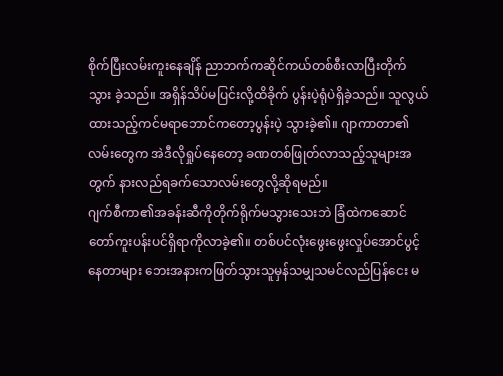စိုက်ပြီးလမ်းကူးနေချိန် ညာဘက်ကဆိုင်ကယ်တစ်စီးလာပြီးတိုက်သွား ခဲ့သည်။ အရှိန်သိပ်မပြင်းလို့ထိခိုက် ပွန်းပဲ့ရုံပဲရှိခဲ့သည်။ သူလွယ်ထားသည့်ကင်မရာဘောင်ကတော့ပွန်းပဲ့ သွားခဲ့၏။ ဂျာကာတာ၏လမ်းတွေက အဲဒီလိုရှုပ်နေတော့ ခဏတစ်ဖြုတ်လာသည့်သူများအတွက် နားလည်ရခက်သောလမ်းတွေလို့ဆိုရမည်။
ဂျက်စီကာ၏အခန်းဆီကိုတိုက်ရိုက်မသွားသေးဘဲ ခြံထဲကဆောင်တော်ကူးပန်းပင်ရှိရာကိုလာခဲ့၏။ တစ်ပင်လုံးဖွေးဖွေးလှုပ်အောင်ပွင့်နေတာများ ဘေးအနားကဖြတ်သွားသူမှန်သမျှသမင်လည်ပြန်ငေး မ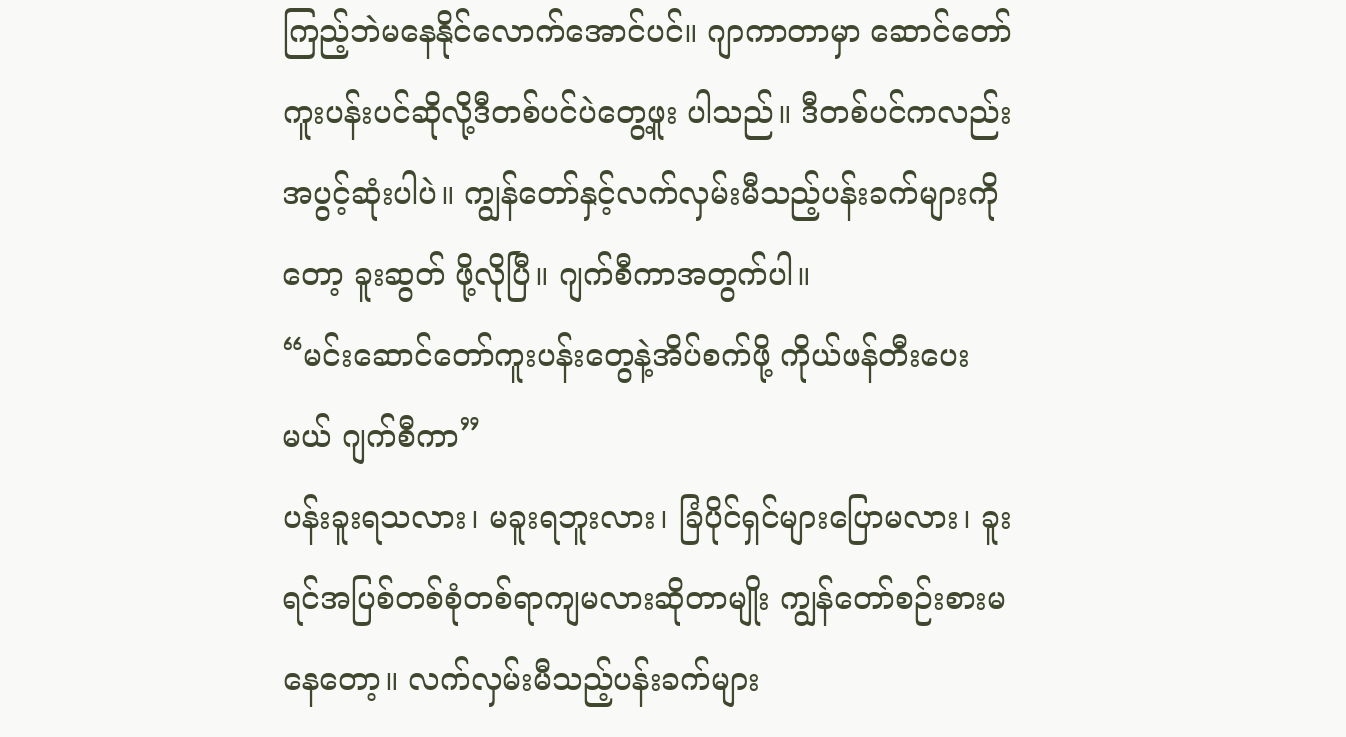ကြည့်ဘဲမနေနိုင်လောက်အောင်ပင်။ ဂျာကာတာမှာ ဆောင်တော်ကူးပန်းပင်ဆိုလို့ဒီတစ်ပင်ပဲတွေ့ဖူး ပါသည်။ ဒီတစ်ပင်ကလည်းအပွင့်ဆုံးပါပဲ။ ကျွန်တော်နှင့်လက်လှမ်းမီသည့်ပန်းခက်များကိုတော့ ခူးဆွတ် ဖို့လိုပြီ။ ဂျက်စီကာအတွက်ပါ။
“မင်းဆောင်တော်ကူးပန်းတွေနဲ့အိပ်စက်ဖို့ ကိုယ်ဖန်တီးပေးမယ် ဂျက်စီကာ”
ပန်းခူးရသလား၊ မခူးရဘူးလား၊ ခြံပိုင်ရှင်များပြောမလား၊ ခူးရင်အပြစ်တစ်စုံတစ်ရာကျမလားဆိုတာမျိုး ကျွန်တော်စဉ်းစားမနေတော့။ လက်လှမ်းမီသည့်ပန်းခက်များ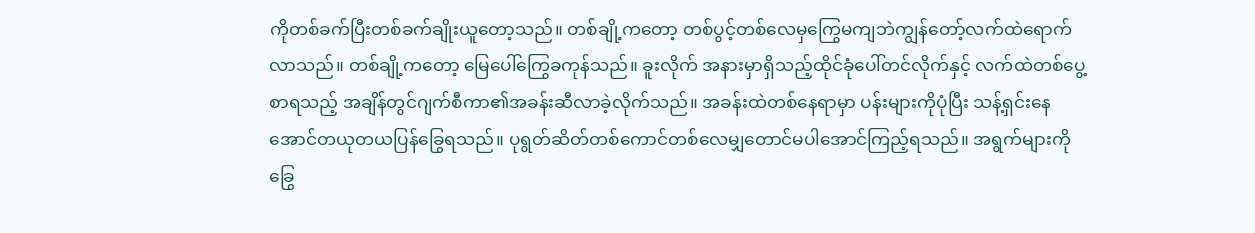ကိုတစ်ခက်ပြီးတစ်ခက်ချိုးယူတော့သည်။ တစ်ချို့ကတော့ တစ်ပွင့်တစ်လေမှကြွေမကျဘဲကျွန်တော့်လက်ထဲရောက်လာသည်။ တစ်ချို့ကတော့ မြေပေါ်ကြွေခကုန်သည်။ ခူးလိုက် အနားမှာရှိသည့်ထိုင်ခုံပေါ်တင်လိုက်နှင့် လက်ထဲတစ်ပွေ့စာရသည့် အချိန်တွင်ဂျက်စီကာ၏အခန်းဆီလာခဲ့လိုက်သည်။ အခန်းထဲတစ်နေရာမှာ ပန်းများကိုပုံပြီး သန့်ရှင်းနေ အောင်တယုတယပြန်ခြွေရသည်။ ပုရွတ်ဆိတ်တစ်ကောင်တစ်လေမျှတောင်မပါအောင်ကြည့်ရသည်။ အရွက်များကိုခြွေ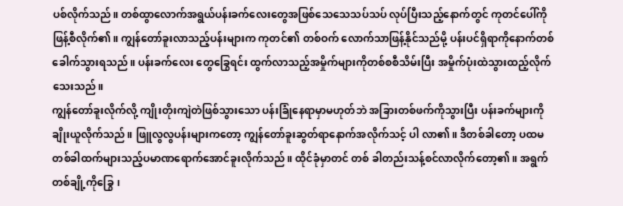ပစ်လိုက်သည်။ တစ်ထွာလောက်အရွယ်ပန်းခက်လေးတွေအဖြစ်သေသေသပ်သပ် လုပ်ပြီးသည့်နောက်တွင် ကုတင်ပေါ်ကိုဖြန့်စီလိုက်၏။ ကျွန်တော်ခူးလာသည့်ပန်းများက ကုတင်၏ တစ်ဝက် လောက်သာဖြန့်နိုင်သည်မို့ ပန်းပင်ရှိရာကိုနောက်တစ်ခေါက်သွားရသည်။ ပန်းခက်လေး တွေခြွေရင်း ထွက်လာသည့်အမှိုက်များကိုတစ်စစီသိမ်းပြီး အမှိုက်ပုံးထဲသွားထည့်လိုက်သေးသည်။
ကျွန်တော်ခူးလိုက်လို့ ကျိုးတိုးကျဲတဲဖြစ်သွားသော ပန်းခြုံနေရာမှာမဟုတ်ဘဲ အခြားတစ်ဖက်ကိုသွားပြီး ပန်းခက်များကိုချိုးယူလိုက်သည်။ ဖြူလွလွပန်းများကတော့ ကျွန်တော်ခူးဆွတ်ရာနောက်အလိုက်သင့် ပါ လာ၏။ ဒီတစ်ခါတော့ ပထမတစ်ခါထက်များသည့်ပမာဏရောက်အောင်ခူးလိုက်သည်။ ထိုင်ခုံမှာတင် တစ် ခါတည်းသန့်စင်လာလိုက်တော့၏။ အရွက်တစ်ချို့ကိုခြွေ၊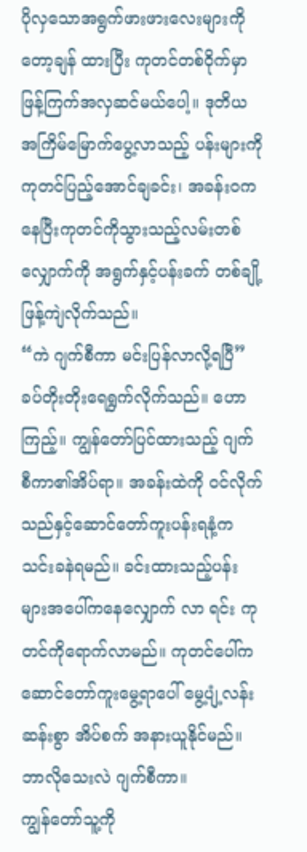ပိုလှသောအရွက်ဖားဖားလေးများကို တော့ချန် ထားပြီး ကုတင်တစ်ဝိုက်မှာဖြန့်ကြက်အလှဆင်မယ်ပေါ့။ ဒုတိယအကြိမ်မြောက်ပွေ့လာသည့် ပန်းများကို ကုတင်ပြည့်အောင်ချခင်း၊ အခန်းဝကနေပြီးကုတင်ကိုသွားသည့်လမ်းတစ်လျှောက်ကို အရွက်နှင့်ပန်းခက် တစ်ချို့ဖြန့်ကျဲလိုက်သည်။
“ကဲ ဂျက်စီကာ မင်းပြန်လာလို့ရပြီ”
ခပ်တိုးတိုးရေရွက်လိုက်သည်။ ဟော ကြည့်။ ကျွန်တော်ပြင်ထားသည့် ဂျက်စီကာ၏အိပ်ရာ။ အခန်းထဲကို ဝင်လိုက်သည်နှင့်ဆောင်တော်ကူးပန်းရနံ့ကသင်းခနဲရမည်။ ခင်းထားသည့်ပန်းများအပေါ်ကနေလျှောက် လာ ရင်း ကုတင်ကိုရောက်လာမည်။ ကုတင်ပေါ်ကဆောင်တော်ကူးမွေ့ရာပေါ် မွေ့ပျံ့လန်းဆန်းစွာ အိပ်စက် အနားယူနိုင်မည်။ ဘာလိုသေးလဲ ဂျက်စီကာ။
ကျွန်တော်သူ့ကို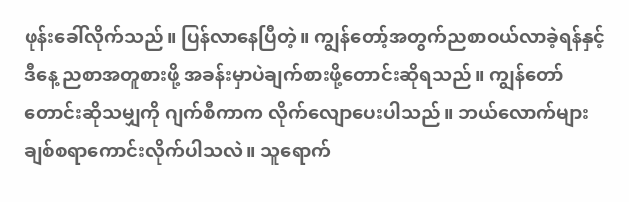ဖုန်းခေါ်လိုက်သည်။ ပြန်လာနေပြီတဲ့။ ကျွန်တော့်အတွက်ညစာဝယ်လာခဲ့ရန်နှင့် ဒီနေ့ ညစာအတူစားဖို့ အခန်းမှာပဲချက်စားဖို့တောင်းဆိုရသည်။ ကျွန်တော်တောင်းဆိုသမျှကို ဂျက်စီကာက လိုက်လျောပေးပါသည်။ ဘယ်လောက်များချစ်စရာကောင်းလိုက်ပါသလဲ။ သူရောက်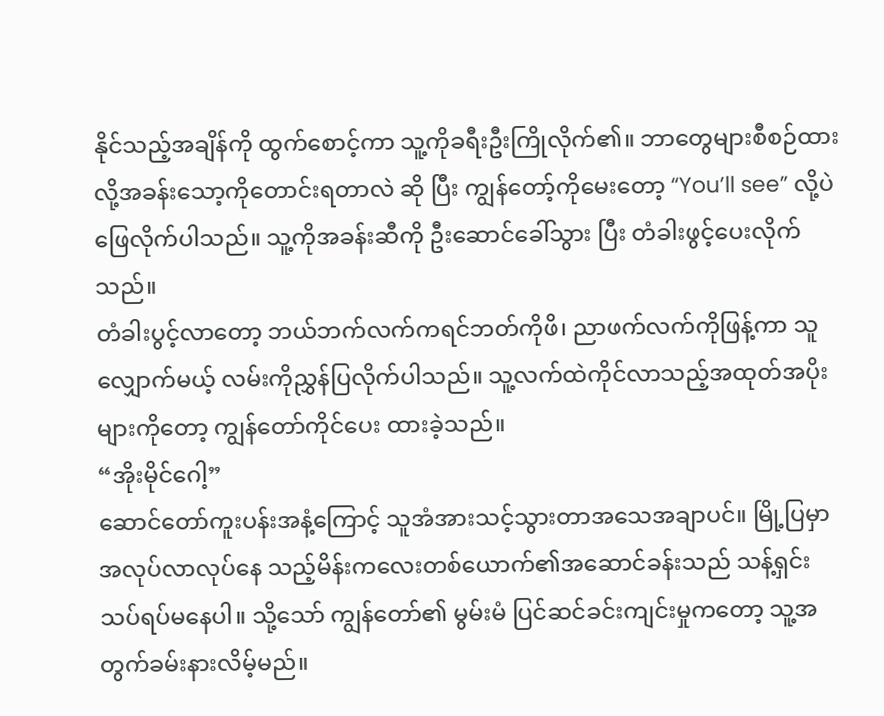နိုင်သည့်အချိန်ကို ထွက်စောင့်ကာ သူ့ကိုခရီးဦးကြိုလိုက်၏။ ဘာတွေများစီစဉ်ထားလို့အခန်းသော့ကိုတောင်းရတာလဲ ဆို ပြီး ကျွန်တော့်ကိုမေးတော့ “You’ll see” လို့ပဲဖြေလိုက်ပါသည်။ သူ့ကိုအခန်းဆီကို ဦးဆောင်ခေါ်သွား ပြီး တံခါးဖွင့်ပေးလိုက်သည်။
တံခါးပွင့်လာတော့ ဘယ်ဘက်လက်ကရင်ဘတ်ကိုဖိ၊ ညာဖက်လက်ကိုဖြန့်ကာ သူလျှောက်မယ့် လမ်းကိုညွှန်ပြလိုက်ပါသည်။ သူ့လက်ထဲကိုင်လာသည့်အထုတ်အပိုးများကိုတော့ ကျွန်တော်ကိုင်ပေး ထားခဲ့သည်။
“အိုးမိုင်ဂေါ့”
ဆောင်တော်ကူးပန်းအနံ့ကြောင့် သူအံအားသင့်သွားတာအသေအချာပင်။ မြို့ပြမှာအလုပ်လာလုပ်နေ သည့်မိန်းကလေးတစ်ယောက်၏အဆောင်ခန်းသည် သန့်ရှင်းသပ်ရပ်မနေပါ။ သို့သော် ကျွန်တော်၏ မွမ်းမံ ပြင်ဆင်ခင်းကျင်းမှုကတော့ သူ့အတွက်ခမ်းနားလိမ့်မည်။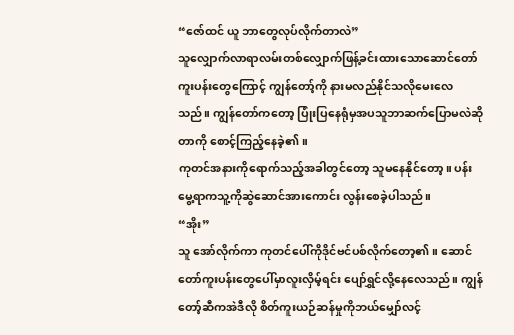“ဇော်ထင် ယူ ဘာတွေလုပ်လိုက်တာလဲ”
သူလျှောက်လာရာလမ်းတစ်လျှောက်ဖြန့်ခင်းထားသောဆောင်တော်ကူးပန်းတွေကြောင့် ကျွန်တော့်ကို နားမလည်နိုင်သလိုမေးလေသည်။ ကျွန်တော်ကတော့ ပြုံးပြနေရုံမှအပသူဘာဆက်ပြောမလဲဆိုတာကို စောင့်ကြည့်နေခဲ့၏။
ကုတင်အနားကိုရောက်သည့်အခါတွင်တော့ သူမနေနိုင်တော့။ ပန်းမွေ့ရာကသူ့ကိုဆွဲဆောင်အားကောင်း လွန်းစေခဲ့ပါသည်။
“အိုး”
သူ အော်လိုက်ကာ ကုတင်ပေါ်ကိုဒိုင်ဗင်ပစ်လိုက်တော့၏။ ဆောင်တော်ကူးပန်းတွေပေါ်မှာလူးလှိမ့်ရင်း ပျော်ရွှင်လို့နေလေသည်။ ကျွန်တော့်ဆီကအဲဒီလို စိတ်ကူးယဉ်ဆန်မှုကိုဘယ်မျှော်လင့်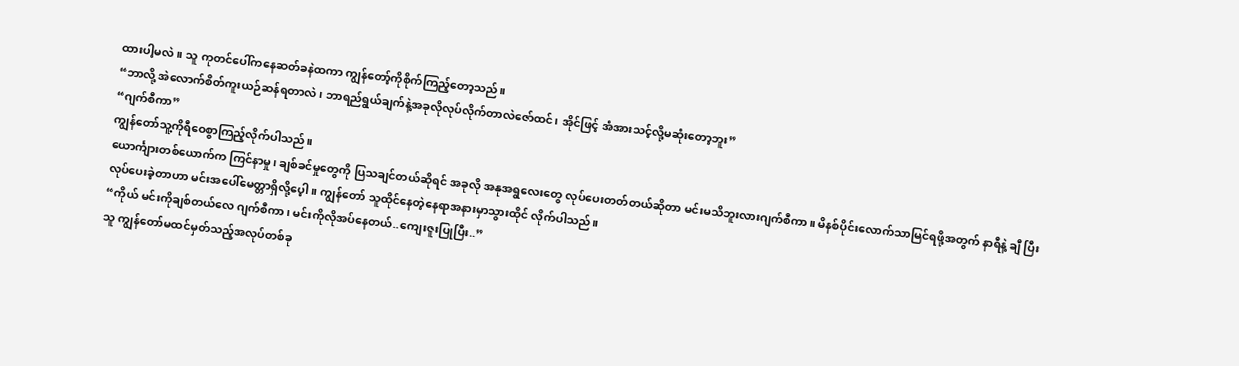ထားပါ့မလဲ။ သူ ကုတင်ပေါ်ကနေဆတ်ခနဲထကာ ကျွန်တော့်ကိုစိုက်ကြည့်တော့သည်။
“ဘာလို့ အဲလောက်စိတ်ကူးယဉ်ဆန်ရတာလဲ၊ ဘာရည်ရွယ်ချက်နဲ့အခုလိုလုပ်လိုက်တာလဲဇော်ထင်၊ အိုင်ဖြင့် အံအားသင့်လို့မဆုံးတော့ဘူး”
“ဂျက်စီကာ”
ကျွန်တော်သူ့ကိုရီဝေစွာကြည့်လိုက်ပါသည်။
ယောင်္ကျားတစ်ယောက်က ကြင်နာမှု၊ ချစ်ခင်မှုတွေကို ပြသချင်တယ်ဆိုရင် အခုလို အနုအရွလေးတွေ လုပ်ပေးတတ်တယ်ဆိုတာ မင်းမသိဘူးလားဂျက်စီကာ။ မိနစ်ပိုင်းလောက်သာမြင်ရဖို့အတွက် နာရီနဲ့ ချီ ပြီးလုပ်ပေးခဲ့တာဟာ မင်းအပေါ်မေတ္တာရှိလို့ပေ့ါ။ ကျွန်တော် သူထိုင်နေတဲ့နေရာအနားမှာသွားထိုင် လိုက်ပါသည်။
“ကိုယ် မင်းကိုချစ်တယ်လေ ဂျက်စီကာ၊ မင်းကိုလိုအပ်နေတယ်..ကျေးဇူးပြုပြီး..”
သူ ကျွန်တော်မထင်မှတ်သည့်အလုပ်တစ်ခု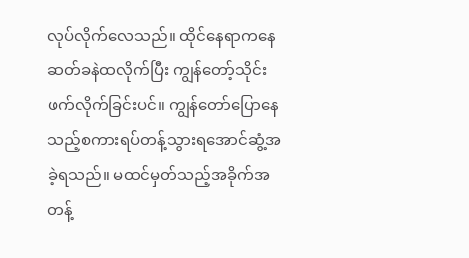လုပ်လိုက်လေသည်။ ထိုင်နေရာကနေ ဆတ်ခနဲထလိုက်ပြီး ကျွန်တော့်သိုင်းဖက်လိုက်ခြင်းပင်။ ကျွန်တော်ပြောနေသည့်စကားရပ်တန့်သွားရအောင်ဆွံ့အခဲ့ရသည်။ မထင်မှတ်သည့်အခိုက်အတန့်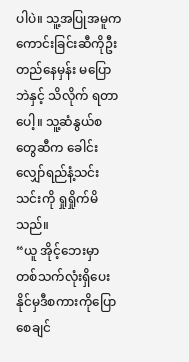ပါပဲ။ သူ့အပြုအမူက ကောင်းခြင်းဆီကိုဦးတည်နေမှန်း မပြောဘဲနှင့် သိလိုက် ရတာပေါ့။ သူ့ဆံနွယ်စတွေဆီက ခေါင်းလျှော်ရည်နံ့သင်းသင်းကို ရှုရှိုက်မိသည်။
“ယူ အိုင့်ဘေးမှာ တစ်သက်လုံးရှိပေးနိုင်မှဒီစကားကိုပြောစေချင်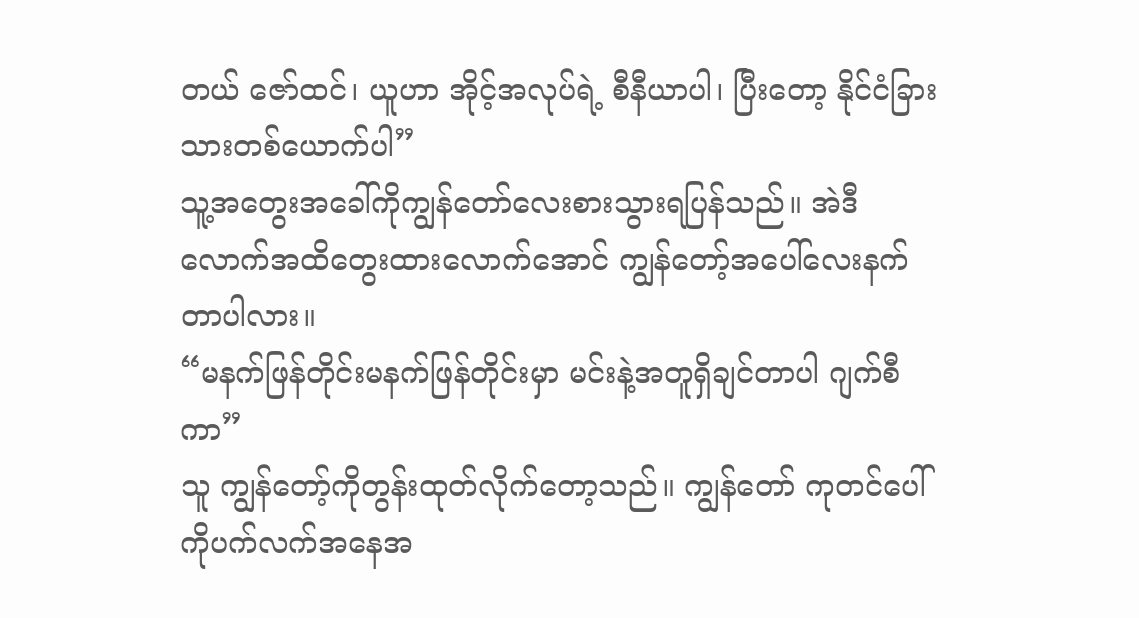တယ် ဇော်ထင်၊ ယူဟာ အိုင့်အလုပ်ရဲ့ စီနီယာပါ၊ ပြီးတော့ နိုင်ငံခြားသားတစ်ယောက်ပါ”
သူ့အတွေးအခေါ်ကိုကျွန်တော်လေးစားသွားရပြန်သည်။ အဲဒီလောက်အထိတွေးထားလောက်အောင် ကျွန်တော့်အပေါ်လေးနက်တာပါလား။
“မနက်ဖြန်တိုင်းမနက်ဖြန်တိုင်းမှာ မင်းနဲ့အတူရှိချင်တာပါ ဂျက်စီကာ”
သူ ကျွန်တော့်ကိုတွန်းထုတ်လိုက်တော့သည်။ ကျွန်တော် ကုတင်ပေါ်ကိုပက်လက်အနေအ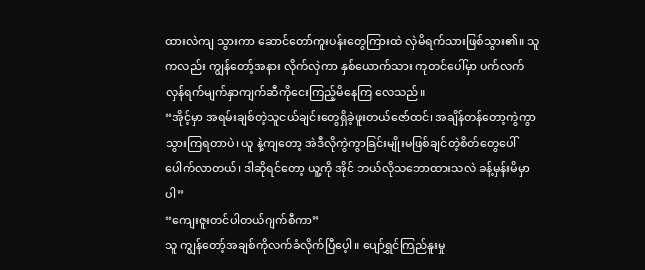ထားလဲကျ သွားကာ ဆောင်တော်ကူးပန်းတွေကြားထဲ လှဲမိရက်သားဖြစ်သွား၏။ သူကလည်း ကျွန်တော့်အနား လိုက်လှဲကာ နှစ်ယောက်သား ကုတင်ပေါ်မှာ ပက်လက်လှန်ရက်မျက်နှာကျက်ဆီကိုငေးကြည့်မိနေကြ လေသည်။
“အိုင့်မှာ အရမ်းချစ်တဲ့သူငယ်ချင်းတွေရှိခဲ့ဖူးတယ်ဇော်ထင်၊ အချိန်တန်တော့ကွဲကွာသွားကြရတာပဲ၊ ယူ နဲ့ကျတော့ အဲဒီလိုကွဲကွာခြင်းမျိုးမဖြစ်ချင်တဲ့စိတ်တွေပေါ်ပေါက်လာတယ်၊ ဒါဆိုရင်တော့ ယူ့ကို အိုင် ဘယ်လိုသဘောထားသလဲ ခန့်မှန်းမိမှာပါ”
“ကျေးဇူးတင်ပါတယ်ဂျက်စီကာ”
သူ ကျွန်တော့်အချစ်ကိုလက်ခံလိုက်ပြီပေ့ါ။ ပျော်ရွှင်ကြည်နူးမှု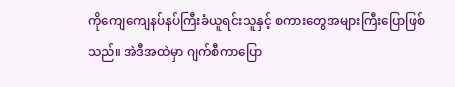ကိုကျေကျေနပ်နပ်ကြီးခံယူရင်းသူနှင့် စကားတွေအများကြီးပြောဖြစ်သည်။ အဲဒီအထဲမှာ ဂျက်စီကာပြော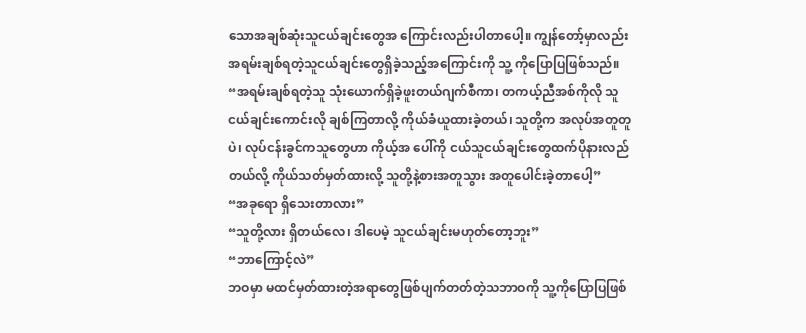သောအချစ်ဆုံးသူငယ်ချင်းတွေအ ကြောင်းလည်းပါတာပေါ့။ ကျွန်တော့်မှာလည်း အရမ်းချစ်ရတဲ့သူငယ်ချင်းတွေရှိခဲ့သည့်အကြောင်းကို သူ့ ကိုပြောပြဖြစ်သည်။
“အရမ်းချစ်ရတဲ့သူ သုံးယောက်ရှိခဲ့ဖူးတယ်ဂျက်စီကာ၊ တကယ့်ညီအစ်ကိုလို သူငယ်ချင်းကောင်းလို ချစ်ကြတာလို့ ကိုယ်ခံယူထားခဲ့တယ်၊ သူတို့က အလုပ်အတူတူပဲ၊ လုပ်ငန်းခွင်ကသူတွေဟာ ကိုယ့်အ ပေါ်ကို ငယ်သူငယ်ချင်းတွေထက်ပိုနားလည်တယ်လို့ ကိုယ်သတ်မှတ်ထားလို့ သူတို့နဲ့စားအတူသွား အတူပေါင်းခဲ့တာပေါ့”
“အခုရော ရှိသေးတာလား”
“သူတို့လား ရှိတယ်လေ၊ ဒါပေမဲ့ သူငယ်ချင်းမဟုတ်တော့ဘူး”
“ဘာကြောင့်လဲ”
ဘဝမှာ မထင်မှတ်ထားတဲ့အရာတွေဖြစ်ပျက်တတ်တဲ့သဘာဝကို သူ့ကိုပြောပြဖြစ်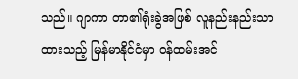သည်။ ဂျာကာ တာ၏ရုံးခွဲအဖြစ် လူနည်းနည်းသာထားသည့် မြန်မာနိုင်ငံမှာ ဝန်ထမ်းအင်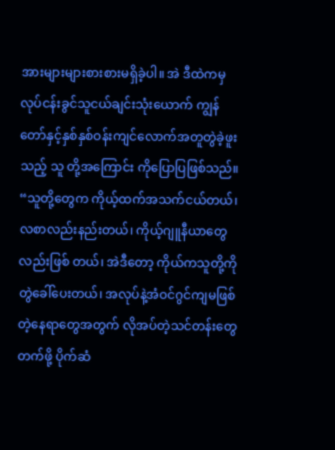အားများများစားစားမရှိခဲ့ပါ။ အဲ ဒီထဲကမှ လုပ်ငန်းခွင်သူငယ်ချင်းသုံးယောက် ကျွန်တော်နှင့်နှစ်နှစ်ဝန်းကျင်လောက်အတူတွဲခဲ့ဖူးသည့် သူ တို့အကြောင်း ကိုပြောပြဖြစ်သည်။
“သူတို့တွေက ကိုယ့်ထက်အသက်ငယ်တယ်၊ လစာလည်းနည်းတယ်၊ ကိုယ့်ဂျူနီယာတွေလည်းဖြစ် တယ်၊ အဲဒီတော့ ကိုယ်ကသူတို့ကိုတွဲခေါ်ပေးတယ်၊ အလုပ်နဲ့အံဝင်ဂွင်ကျမဖြစ်တဲ့နေရာတွေအတွက် လိုအပ်တဲ့သင်တန်းတွေတက်ဖို့ ပိုက်ဆံ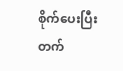စိုက်ပေးပြီးတက်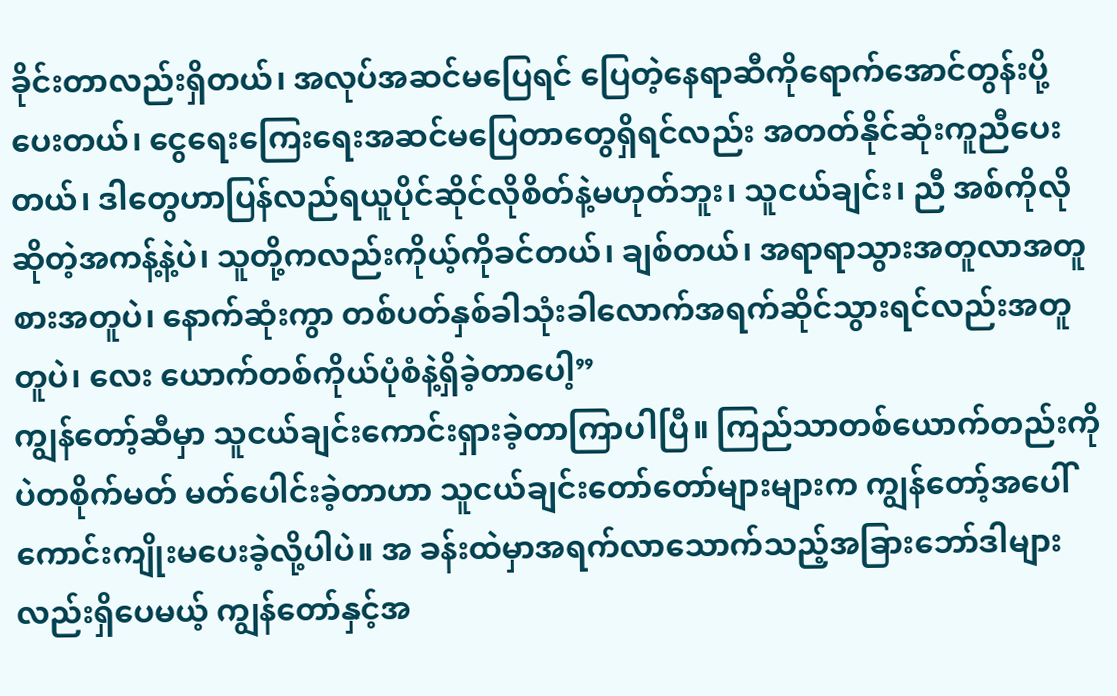ခိုင်းတာလည်းရှိတယ်၊ အလုပ်အဆင်မပြေရင် ပြေတဲ့နေရာဆီကိုရောက်အောင်တွန်းပို့ပေးတယ်၊ ငွေရေးကြေးရေးအဆင်မပြေတာတွေရှိရင်လည်း အတတ်နိုင်ဆုံးကူညီပေးတယ်၊ ဒါတွေဟာပြန်လည်ရယူပိုင်ဆိုင်လိုစိတ်နဲ့မဟုတ်ဘူး၊ သူငယ်ချင်း၊ ညီ အစ်ကိုလိုဆိုတဲ့အကန့်နဲ့ပဲ၊ သူတို့ကလည်းကိုယ့်ကိုခင်တယ်၊ ချစ်တယ်၊ အရာရာသွားအတူလာအတူ စားအတူပဲ၊ နောက်ဆုံးကွာ တစ်ပတ်နှစ်ခါသုံးခါလောက်အရက်ဆိုင်သွားရင်လည်းအတူတူပဲ၊ လေး ယောက်တစ်ကိုယ်ပုံစံနဲ့ရှိခဲ့တာပေါ့”
ကျွန်တော့်ဆီမှာ သူငယ်ချင်းကောင်းရှားခဲ့တာကြာပါပြီ။ ကြည်သာတစ်ယောက်တည်းကိုပဲတစိုက်မတ် မတ်ပေါင်းခဲ့တာဟာ သူငယ်ချင်းတော်တော်များများက ကျွန်တော့်အပေါ်ကောင်းကျိုးမပေးခဲ့လို့ပါပဲ။ အ ခန်းထဲမှာအရက်လာသောက်သည့်အခြားဘော်ဒါများလည်းရှိပေမယ့် ကျွန်တော်နှင့်အ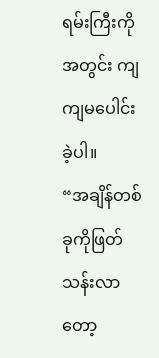ရမ်းကြီးကိုအတွင်း ကျကျမပေါင်းခဲ့ပါ။
“အချိန်တစ်ခုကိုဖြတ်သန်းလာတော့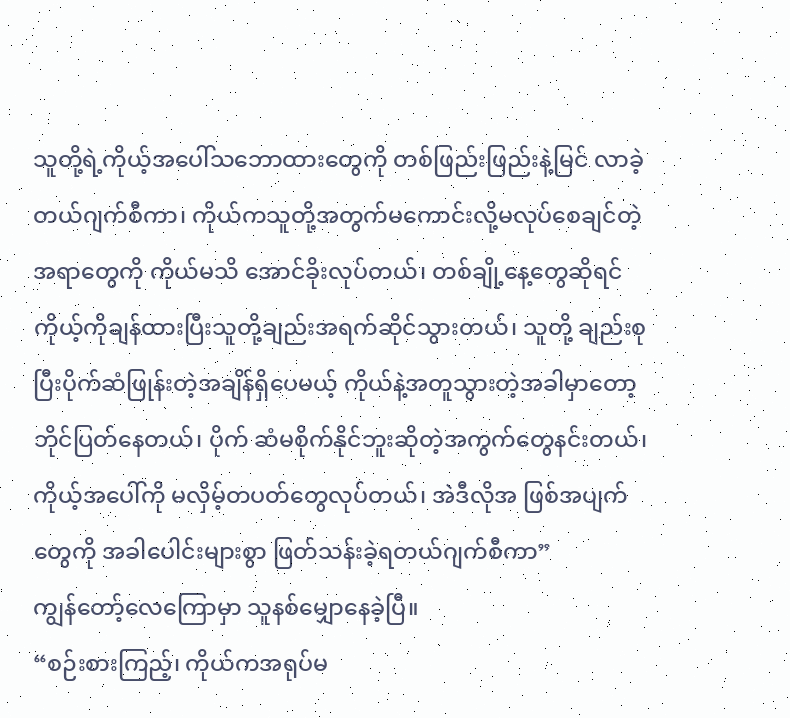သူတို့ရဲ့ကိုယ့်အပေါ်သဘောထားတွေကို တစ်ဖြည်းဖြည်းနဲ့မြင် လာခဲ့တယ်ဂျက်စီကာ၊ ကိုယ်ကသူတို့အတွက်မကောင်းလို့မလုပ်စေချင်တဲ့အရာတွေကို ကိုယ်မသိ အောင်ခိုးလုပ်တယ်၊ တစ်ချို့နေ့တွေဆိုရင်ကိုယ့်ကိုချန်ထားပြီးသူတို့ချည်းအရက်ဆိုင်သွားတယ်၊ သူတို့ ချည်းစုပြီးပိုက်ဆံဖြုန်းတဲ့အချိန်ရှိပေမယ့် ကိုယ်နဲ့အတူသွားတဲ့အခါမှာတော့ ဘိုင်ပြတ်နေတယ်၊ ပိုက် ဆံမစိုက်နိုင်ဘူးဆိုတဲ့အကွက်တွေနင်းတယ်၊ ကိုယ့်အပေါ်ကို မလှိမ့်တပတ်တွေလုပ်တယ်၊ အဲဒီလိုအ ဖြစ်အပျက်တွေကို အခါပေါင်းများစွာ ဖြတ်သန်းခဲ့ရတယ်ဂျက်စီကာ”
ကျွန်တော့်လေကြောမှာ သူနစ်မျှောနေခဲ့ပြီ။
“စဉ်းစားကြည့်၊ ကိုယ်ကအရုပ်မ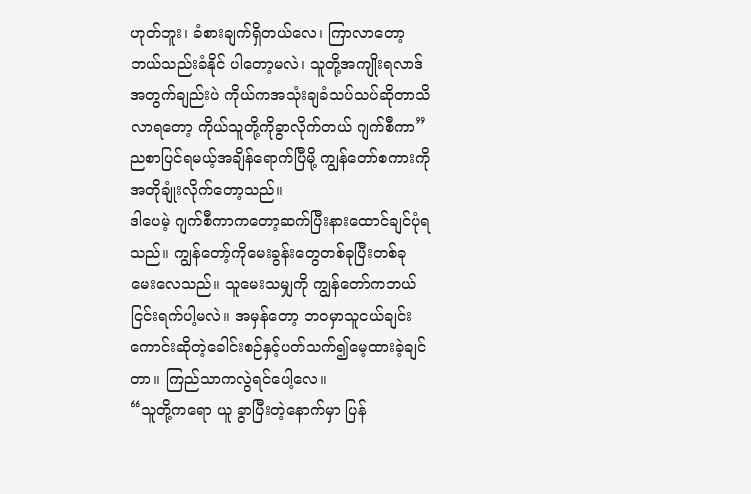ဟုတ်ဘူး၊ ခံစားချက်ရှိတယ်လေ၊ ကြာလာတော့ဘယ်သည်းခံနိုင် ပါတော့မလဲ၊ သူတို့အကျိုးရလာဒ်အတွက်ချည်းပဲ ကိုယ်ကအသုံးချခံသပ်သပ်ဆိုတာသိလာရတော့ ကိုယ်သူတို့ကိုခွာလိုက်တယ် ဂျက်စီကာ”
ညစာပြင်ရမယ့်အချိန်ရောက်ပြီမို့ ကျွန်တော်စကားကိုအတိုချုံးလိုက်တော့သည်။
ဒါပေမဲ့ ဂျက်စီကာကတော့ဆက်ပြီးနားထောင်ချင်ပုံရသည်။ ကျွန်တော့်ကိုမေးခွန်းတွေတစ်ခုပြီးတစ်ခု မေးလေသည်။ သူမေးသမျှကို ကျွန်တော်ကဘယ်ငြင်းရက်ပါ့မလဲ။ အမှန်တော့ ဘဝမှာသူငယ်ချင်း ကောင်းဆိုတဲ့ခေါင်းစဉ်နှင့်ပတ်သက်၍မေ့ထားခဲ့ချင်တာ။ ကြည်သာကလွဲရင်ပေါ့လေ။
“သူတို့ကရော ယူ ခွာပြီးတဲ့နောက်မှာ ပြန်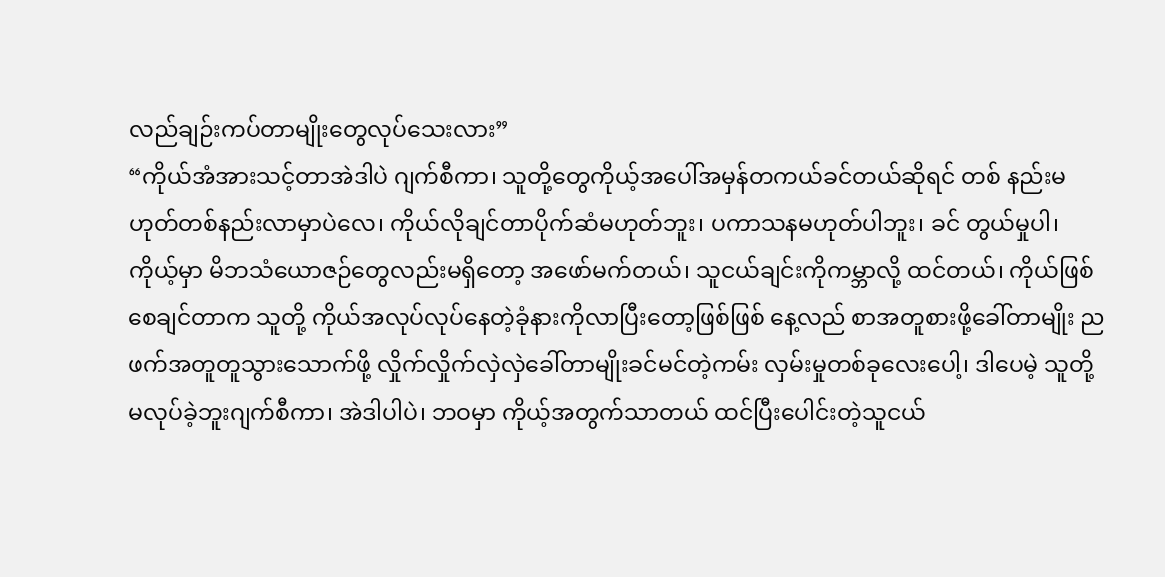လည်ချဉ်းကပ်တာမျိုးတွေလုပ်သေးလား”
“ကိုယ်အံအားသင့်တာအဲဒါပဲ ဂျက်စီကာ၊ သူတို့တွေကိုယ့်အပေါ်အမှန်တကယ်ခင်တယ်ဆိုရင် တစ် နည်းမဟုတ်တစ်နည်းလာမှာပဲလေ၊ ကိုယ်လိုချင်တာပိုက်ဆံမဟုတ်ဘူး၊ ပကာသနမဟုတ်ပါဘူး၊ ခင် တွယ်မှုပါ၊ ကိုယ့်မှာ မိဘသံယောဇဉ်တွေလည်းမရှိတော့ အဖော်မက်တယ်၊ သူငယ်ချင်းကိုကမ္ဘာလို့ ထင်တယ်၊ ကိုယ်ဖြစ်စေချင်တာက သူတို့ ကိုယ်အလုပ်လုပ်နေတဲ့ခုံနားကိုလာပြီးတော့ဖြစ်ဖြစ် နေ့လည် စာအတူစားဖို့ခေါ်တာမျိုး ညဖက်အတူတူသွားသောက်ဖို့ လှိုက်လှိုက်လှဲလှဲခေါ်တာမျိုးခင်မင်တဲ့ကမ်း လှမ်းမှုတစ်ခုလေးပေါ့၊ ဒါပေမဲ့ သူတို့မလုပ်ခဲ့ဘူးဂျက်စီကာ၊ အဲဒါပါပဲ၊ ဘဝမှာ ကိုယ့်အတွက်သာတယ် ထင်ပြီးပေါင်းတဲ့သူငယ်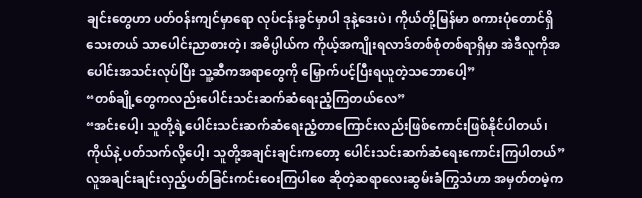ချင်းတွေဟာ ပတ်ဝန်းကျင်မှာရော လုပ်ငန်းခွင်မှာပါ ဒုနဲ့ဒေးပဲ၊ ကိုယ်တို့မြန်မာ စကားပုံတောင်ရှိသေးတယ် သာပေါင်းညာစားတဲ့၊ အဓိပ္ပါယ်က ကိုယ့်အကျိုးရလာဒ်တစ်စုံတစ်ရာရှိမှာ အဲဒီလူကိုအပေါင်းအသင်းလုပ်ပြီး သူ့ဆီကအရာတွေကို မြှောက်ပင့်ပြီးရယူတဲ့သဘောပေါ့”
“တစ်ချို့တွေကလည်းပေါင်းသင်းဆက်ဆံရေးညံ့ကြတယ်လေ”
“အင်းပေါ့၊ သူတို့ရဲ့ပေါင်းသင်းဆက်ဆံရေးညံ့တာကြောင်းလည်းဖြစ်ကောင်းဖြစ်နိုင်ပါတယ်၊ ကိုယ်နဲ့ ပတ်သက်လို့ပေါ့၊ သူတို့အချင်းချင်းကတော့ ပေါင်းသင်းဆက်ဆံရေးကောင်းကြပါတယ်”
လူအချင်းချင်းလှည့်ပတ်ခြင်းကင်းဝေးကြပါစေ ဆိုတဲ့ဆရာလေးဆွမ်းခံကြွသံဟာ အမှတ်တမဲ့က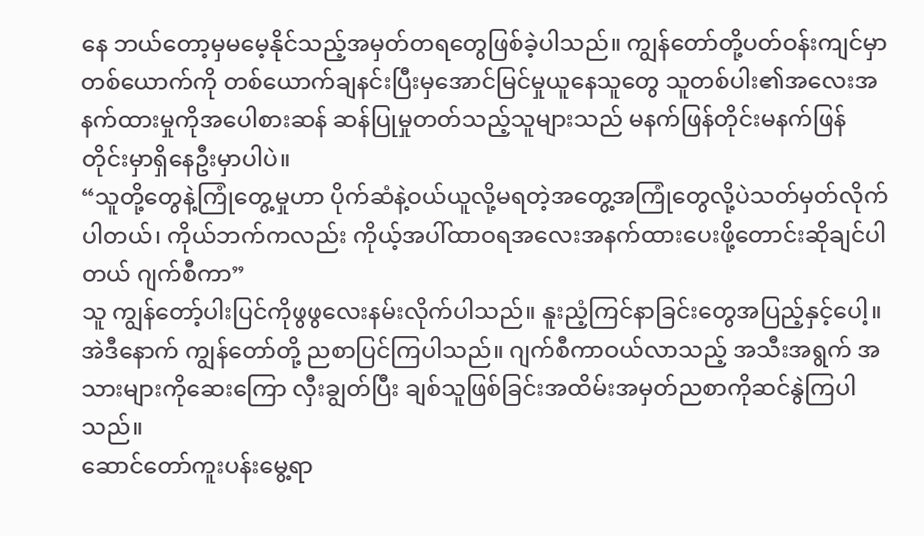နေ ဘယ်တော့မှမမေ့နိုင်သည့်အမှတ်တရတွေဖြစ်ခဲ့ပါသည်။ ကျွန်တော်တို့ပတ်ဝန်းကျင်မှာ တစ်ယောက်ကို တစ်ယောက်ချနင်းပြီးမှအောင်မြင်မှုယူနေသူတွေ သူတစ်ပါး၏အလေးအနက်ထားမှုကိုအပေါစားဆန် ဆန်ပြုမှုတတ်သည့်သူများသည် မနက်ဖြန်တိုင်းမနက်ဖြန်တိုင်းမှာရှိနေဦးမှာပါပဲ။
“သူတို့တွေနဲ့ကြုံတွေ့မှုဟာ ပိုက်ဆံနဲ့ဝယ်ယူလို့မရတဲ့အတွေ့အကြုံတွေလို့ပဲသတ်မှတ်လိုက်ပါတယ်၊ ကိုယ်ဘက်ကလည်း ကိုယ့်အပါ်ထာဝရအလေးအနက်ထားပေးဖို့တောင်းဆိုချင်ပါတယ် ဂျက်စီကာ”
သူ ကျွန်တော့်ပါးပြင်ကိုဖွဖွလေးနမ်းလိုက်ပါသည်။ နူးညံ့ကြင်နာခြင်းတွေအပြည့်နှင့်ပေါ့။ အဲဒီနောက် ကျွန်တော်တို့ ညစာပြင်ကြပါသည်။ ဂျက်စီကာဝယ်လာသည့် အသီးအရွက် အသားများကိုဆေးကြော လှီးချွတ်ပြီး ချစ်သူဖြစ်ခြင်းအထိမ်းအမှတ်ညစာကိုဆင်နွဲကြပါသည်။
ဆောင်တော်ကူးပန်းမွေ့ရာ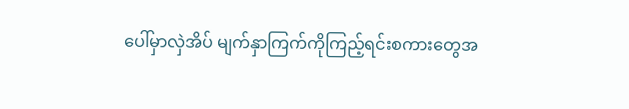ပေါ်မှာလှဲအိပ် မျက်နှာကြက်ကိုကြည့်ရင်းစကားတွေအ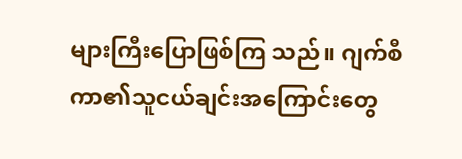များကြီးပြောဖြစ်ကြ သည်။ ဂျက်စီကာ၏သူငယ်ချင်းအကြောင်းတွေ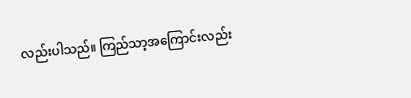လည်းပါသည်။ ကြည်သာ့အကြောင်းလည်း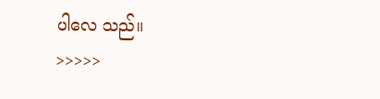ပါလေ သည်။
>>>>>